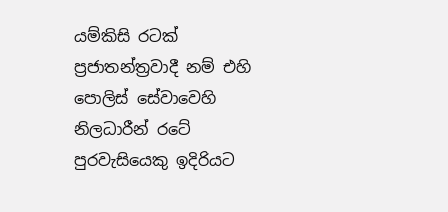යම්කිසි රටක්  ප්‍රජාතන්ත්‍රවාදී නම් එහි පොලිස් සේවාවෙහි නිලධාරීන් රටේ පුරවැසියෙකු ඉදිරියට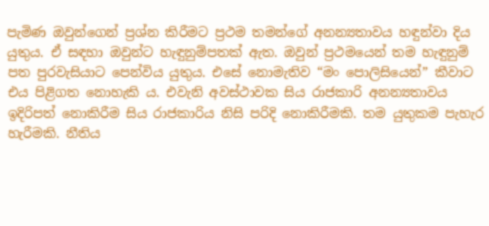පැමිණ ඔවුන්ගෙන් ප්‍රශ්න කිරීමට ප්‍රථම තමන්ගේ අනන්‍යතාවය හඳුන්වා දිය යුතුය. ඒ සඳහා ඔවුන්ට හැඳුනුම්පතක් ඇත. ඔවුන් ප්‍රථමයෙන් තම හැඳුනුම් පත පුරවැසියාට පෙන්විය යුතුය. එසේ නොමැතිව “මං පොලිසියෙන්” කීවාට එය පිළිගත නොහැකි ය. එවැනි අවස්ථාවක සිය රාජකාරි අනන්‍යතාවය ඉදිරිපත් නොකිරීම සිය රාජකාරිය නිසි පරිදි නොකිරීමකි. තම යුතුකම පැහැර හැරීමකි. නීතිය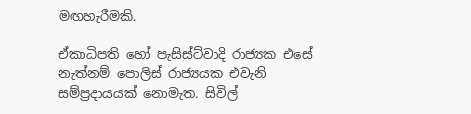මඟහැරීමකි.

ඒකාධිපති හෝ පැසිස්ට්වාදි රාජ්‍යක එසේ නැත්නම් පොලිස් රාජ්‍යයක එවැනි සම්ප්‍රදායයක් නොමැත. සිවිල්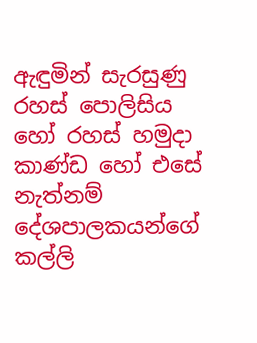ඇඳුමින් සැරසුණු රහස් පොලිසිය හෝ රහස් හමුදා කාණ්ඩ හෝ එසේ නැත්නම් දේශපාලකයන්ගේ කල්ලි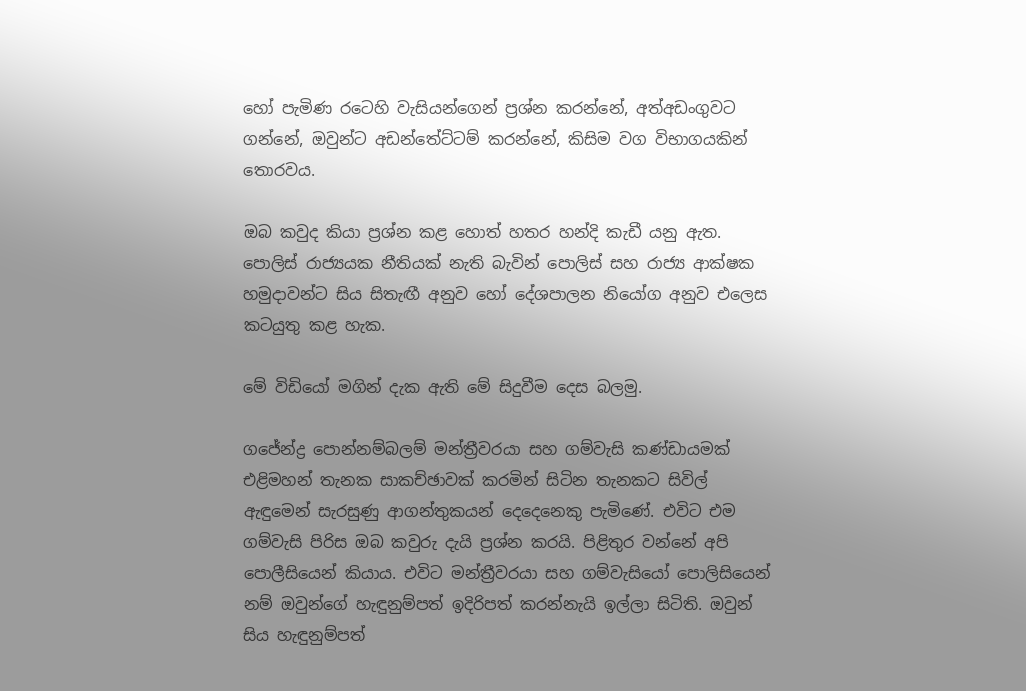හෝ පැමිණ රටෙහි වැසියන්ගෙන් ප්‍රශ්න කරන්නේ, අත්අඩංගුවට ගන්නේ, ඔවුන්ට අඩන්තේට්ටම් කරන්නේ, කිසිම වග විභාගයකින් තොරවය.

ඔබ කවුද කියා ප්‍රශ්න කළ හොත් හතර හන්දි කැඩී යනු ඇත. පොලිස් රාජ්‍යයක නීතියක් නැති බැවින් පොලිස් සහ රාජ්‍ය ආක්ෂක හමුදාවන්ට සිය සිතැඟී අනුව හෝ දේශපාලන නියෝග අනුව එලෙස කටයුතු කළ හැක.

මේ විඩියෝ මගින් දැක ඇති මේ සිදුවීම දෙස බලමු.

ගජේන්ද්‍ර පොන්නම්බලම් මන්ත්‍රීවරයා සහ ගම්වැසි කණ්ඩායමක් එළිමහන් තැනක සාකච්ඡාවක් කරමින් සිටින තැනකට සිවිල් ඇඳුමෙන් සැරසුණු ආගන්තුකයන් දෙදෙනෙකු පැමිණේ. එවිට එම ගම්වැසි පිරිස ඔබ කවුරු දැයි ප්‍රශ්න කරයි. පිළිතුර වන්නේ අපි පොලීසියෙන් කියාය. එවිට මන්ත්‍රීවරයා සහ ගම්වැසියෝ පොලිසියෙන් නම් ඔවුන්ගේ හැඳුනුම්පත් ඉදිරිපත් කරන්නැයි ඉල්ලා සිටිති. ඔවුන් සිය හැඳුනුම්පත්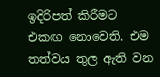ඉදිරිපත් කිරීමට එකඟ නොවෙති. එම තත්වය තුල ඇති වන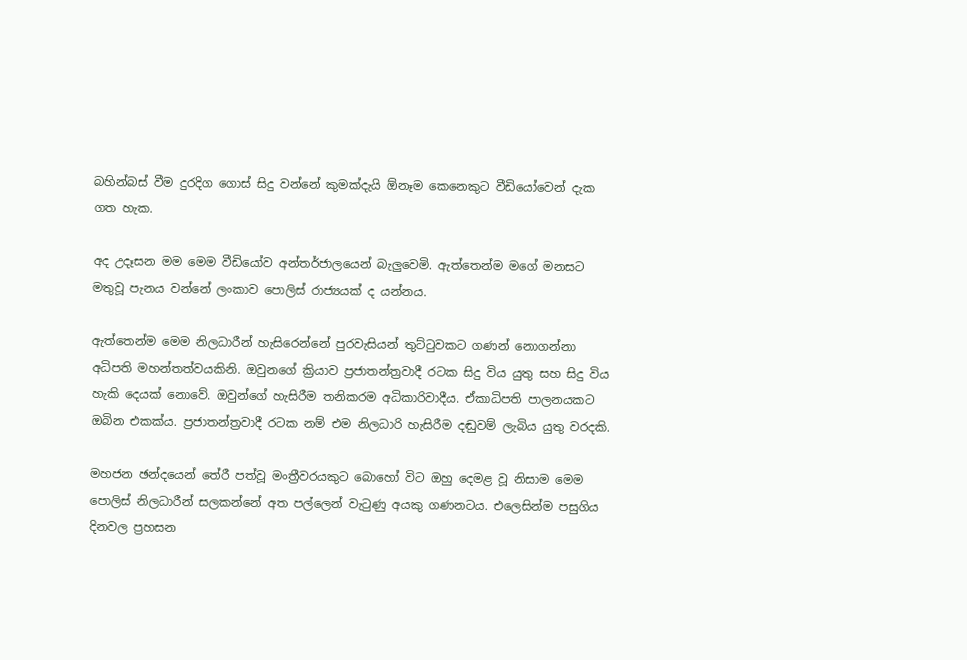බහින්බස් වීම දුරදිග ගොස් සිදු වන්නේ කුමක්දැයි ඕනෑම කෙනෙකුට වීඩියෝවෙන් දැක ගත හැක.

අද උදෑසන මම මෙම වීඩියෝව අන්තර්ජාලයෙන් බැලුවෙමි. ඇත්තෙන්ම මගේ මනසට මතුවූ පැනය වන්නේ ලංකාව පොලිස් රාජ්‍යයක් ද යන්නය.

ඇත්තෙන්ම මෙම නිලධාරීන් හැසිරෙන්නේ පුරවැසියන් තුට්ටුවකට ගණන් නොගන්නා අධිපති මහන්තත්වයකිනි. ඔවුනගේ ක්‍රියාව ප්‍රජාතන්ත්‍රවාදී රටක සිදු විය යුතු සහ සිදු විය හැකි දෙයක් නොවේ. ඔවුන්ගේ හැසිරීම තනිකරම අධිකාරිවාදීය. ඒකාධිපති පාලනයකට ඔබින එකක්ය. ප්‍රජාතන්ත්‍රවාදී රටක නම් එම නිලධාරි හැසිරීම දඬුවම් ලැබිය යුතු වරදකි.

මහජන ඡන්දයෙන් තේරී පත්වූ මංත්‍රීවරයකුට බොහෝ විට ඔහු දෙමළ වූ නිසාම මෙම පොලිස් නිලධාරීන් සලකන්නේ අත පල්ලෙන් වැටුණු අයකු ගණනටය. එලෙසින්ම පසුගිය දිනවල ප්‍රහසන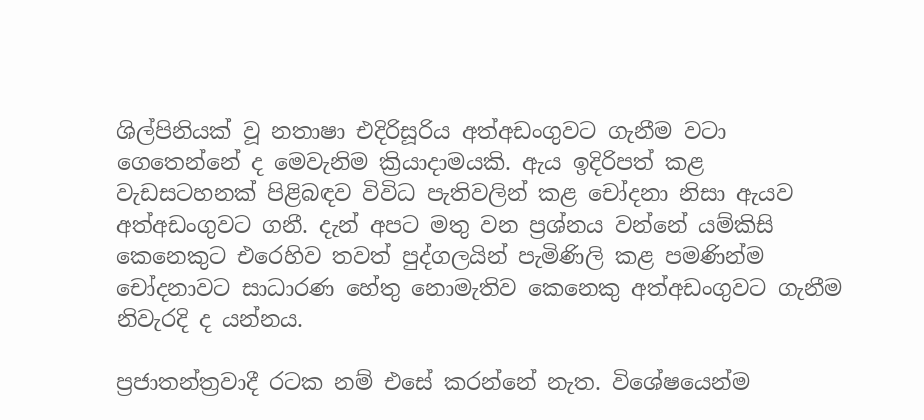ශිල්පිනියක් වූ නතාෂා එදිරිසූරිය අත්අඩංගුවට ගැනීම වටා ගෙතෙන්නේ ද මෙවැනිම ක්‍රියාදාමයකි. ඇය ඉදිරිපත් කළ වැඩසටහනක් පිළිබඳව විවිධ පැතිවලින් කළ චෝදනා නිසා ඇයව අත්අඩංගුවට ගනී. දැන් අපට මතු වන ප්‍රශ්නය වන්නේ යම්කිසි කෙනෙකුට එරෙහිව තවත් පුද්ගලයින් පැමිණිලි කළ පමණින්ම චෝදනාවට සාධාරණ හේතු නොමැතිව කෙනෙකු අත්අඩංගුවට ගැනීම නිවැරදි ද යන්නය.

ප්‍රජාතන්ත්‍රවාදී රටක නම් එසේ කරන්නේ නැත. විශේෂයෙන්ම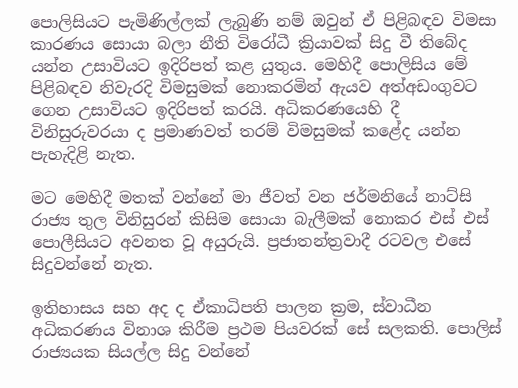පොලිසියට පැමිණිල්ලක් ලැබුණි නම් ඔවුන් ඒ පිළිබඳව විමසා කාරණය සොයා බලා නීති විරෝධී ක්‍රියාවක් සිදු වී තිබේද යන්න උසාවියට ඉදිරිපත් කළ යුතුය. මෙහිදී පොලිසිය මේ පිළිබඳව නිවැරදි විමසුමක් නොකරමින් ඇයව අත්අඩංගුවට ගෙන උසාවියට ඉදිරිපත් කරයි. අධිකරණයෙහි දී විනිසුරුවරයා ද ප්‍රමාණවත් තරම් විමසුමක් කළේද යන්න පැහැදිළි නැත.

මට මෙහිදී මතක් වන්නේ මා ජීවත් වන ජර්මනියේ නාට්සි රාජ්‍ය තුල විනිසුරන් කිසිම සොයා බැලීමක් නොකර එස් එස් පොලීසියට අවනත වූ අයුරුයි. ප්‍රජාතන්ත්‍රවාදී රටවල එසේ සිදුවන්නේ නැත.

ඉතිහාසය සහ අද ද ඒකාධිපති පාලන ක්‍රම, ස්වාධීන අධිකරණය විනාශ කිරීම ප්‍රථම පියවරක් සේ සලකති. පොලිස් රාජ්‍යයක සියල්ල සිදු වන්නේ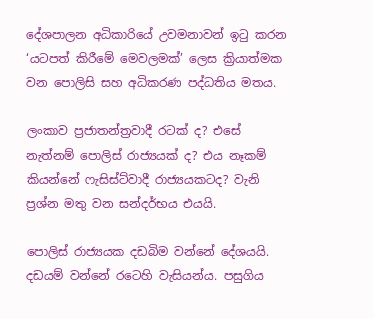දේශපාලන අධිකාරියේ උවමනාවන් ඉටු කරන ‘යටපත් කිරීමේ මෙවලමක්’ ලෙස ක්‍රියාත්මක වන පොලිසි සහ අධිකරණ පද්ධතිය මතය.

ලංකාව ප්‍රජාතන්ත්‍රවාදී රටක් ද? එසේ නැත්නම් පොලිස් රාජ්‍යයක් ද? එය නෑකම් කියන්නේ ෆැසිස්ට්වාදී රාජ්‍යයකටද? වැනි ප්‍රශ්න මතු වන සන්දර්භය එයයි.

පොලිස් රාජ්‍යයක දඩබිම වන්නේ දේශයයි. දඩයම් වන්නේ රටෙහි වැසියන්ය. පසුගිය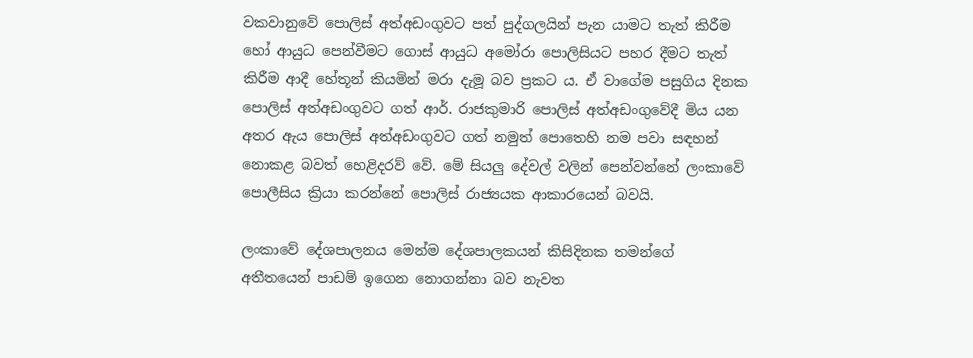වකවානුවේ පොලිස් අත්අඩංගුවට පත් පුද්ගලයින් පැන යාමට තැත් කිරීම හෝ ආයුධ පෙන්වීමට ගොස් ආයුධ අමෝරා පොලිසියට පහර දීමට තැත් කිරීම ආදී හේතූන් කියමින් මරා දැමූ බව ප්‍රකට ය. ඒ වාගේම පසුගිය දිනක පොලිස් අත්අඩංගුවට ගත් ආර්. රාජකුමාරි පොලිස් අත්අඩංගුවේදී මිය යන අතර ඇය පොලිස් අත්අඩංගුවට ගත් නමුත් පොතෙහි නම පවා සඳහන් නොකළ බවත් හෙළිදරව් වේ. මේ සියලු දේවල් වලින් පෙන්වන්නේ ලංකාවේ පොලීසිය ක්‍රියා කරන්නේ පොලිස් රාජ්‍යයක ආකාරයෙන් බවයි.

ලංකාවේ දේශපාලනය මෙන්ම දේශපාලකයන් කිසිදිනක තමන්ගේ අතීතයෙන් පාඩම් ඉගෙන නොගන්නා බව නැවත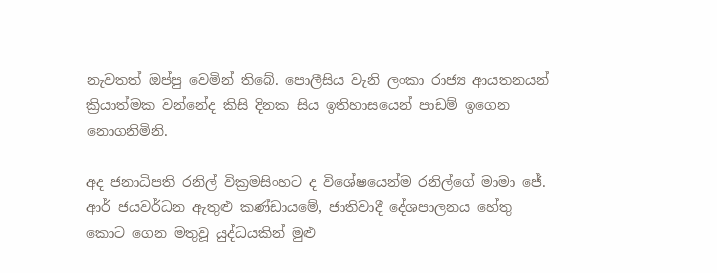නැවතත් ඔප්පු වෙමින් තිබේ. පොලීසිය වැනි ලංකා රාජ්‍ය ආයතනයන් ක්‍රියාත්මක වන්නේද කිසි දිනක සිය ඉතිහාසයෙන් පාඩම් ඉගෙන නොගනිමිනි.

අද ජනාධිපති රනිල් වික්‍රමසිංහට ද විශේෂයෙන්ම රනිල්ගේ මාමා ජේ. ආර් ජයවර්ධන ඇතුළු කණ්ඩායමේ, ජාතිවාදී දේශපාලනය හේතු කොට ගෙන මතුවූ යුද්ධයකින් මුළු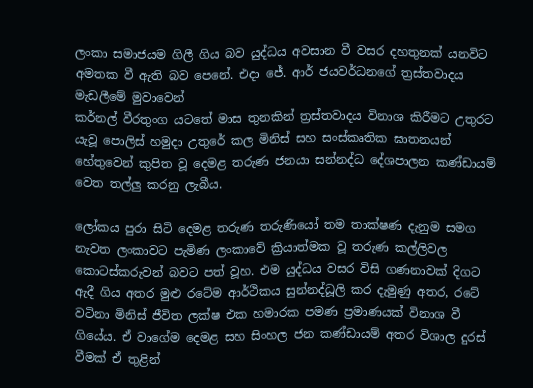ලංකා සමාජයම ගිලී ගිය බව යුද්ධය අවසාන වී වසර දහතුනක් යනවිට අමතක වී ඇති බව පෙනේ. එදා ජේ. ආර් ජයවර්ධනගේ ත්‍රස්තවාදය මැඩලීමේ මුවාවෙන්
කර්නල් වීරතුංග යටතේ මාස තුනකින් ත්‍රස්තවාදය විනාශ කිරීමට උතුරට යැවූ පොලිස් හමුදා උතුරේ කල මිනිස් සහ සංස්කෘතික ඝාතනයන් හේතුවෙන් කුපිත වූ දෙමළ තරුණ ජනයා සන්නද්ධ දේශපාලන කණ්ඩායම් වෙත තල්ලු කරනු ලැබීය.

ලෝකය පුරා සිටි දෙමළ තරුණ තරුණියෝ තම තාක්ෂණ දැනුම සමග නැවත ලංකාවට පැමිණ ලංකාවේ ක්‍රියාත්මක වූ තරුණ කල්ලිවල කොටස්කරුවන් බවට පත් වූහ. එම යුද්ධය වසර විසි ගණනාවක් දිගට ඇදී ගිය අතර මුළු රටේම ආර්ථිකය සුන්නද්ධූලි කර දැමුණු අතර, රටේ වටිනා මිනිස් ජීවිත ලක්ෂ එක හමාරක පමණ ප්‍රමාණයක් විනාශ වී ගියේය. ඒ වාගේම දෙමළ සහ සිංහල ජන කණ්ඩායම් අතර විශාල දුරස් වීමක් ඒ තුළින්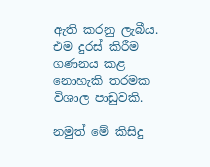ඇති කරනු ලැබීය. එම දුරස් කිරීම ගණනය කළ නොහැකි තරමක විශාල පාඩුවකි.

නමුත් මේ කිසිදු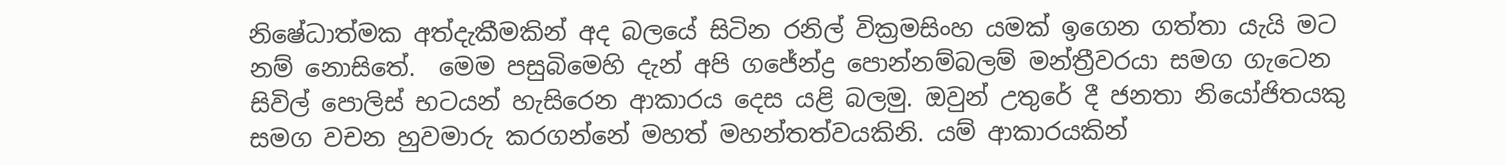නිෂේධාත්මක අත්දැකීමකින් අද බලයේ සිටින රනිල් වික්‍රමසිංහ යමක් ඉගෙන ගත්තා යැයි මට නම් නොසිතේ.  මෙම පසුබිමෙහි දැන් අපි ගජේන්ද්‍ර පොන්නම්බලම් මන්ත්‍රීවරයා සමග ගැටෙන සිවිල් පොලිස් භටයන් හැසිරෙන ආකාරය දෙස යළි බලමු. ඔවුන් උතුරේ දී ජනතා නියෝජිතයකු සමග වචන හුවමාරු කරගන්නේ මහත් මහන්තත්වයකිනි. යම් ආකාරයකින්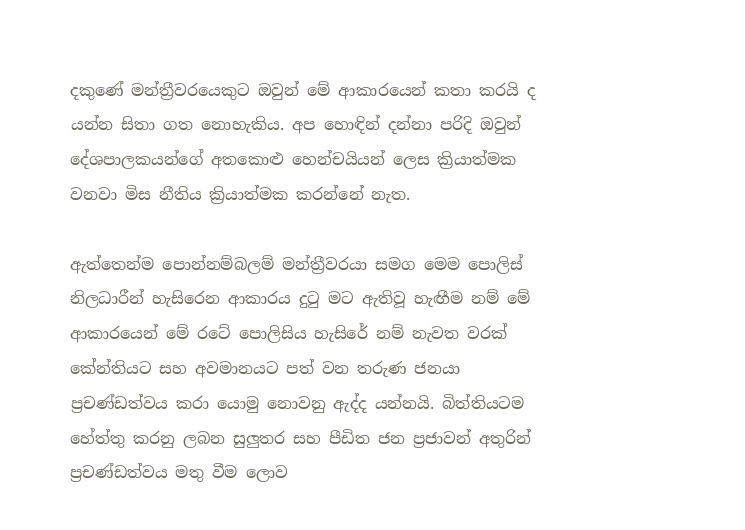දකුණේ මන්ත්‍රීවරයෙකුට ඔවුන් මේ ආකාරයෙන් කතා කරයි ද යන්න සිතා ගත නොහැකිය. අප හොඳින් දන්නා පරිදි ඔවුන් දේශපාලකයන්ගේ අතකොළු හෙන්චයියන් ලෙස ක්‍රියාත්මක වනවා මිස නීතිය ක්‍රියාත්මක කරන්නේ නැත.

ඇත්තෙන්ම පොන්නම්බලම් මන්ත්‍රීවරයා සමග මෙම පොලිස් නිලධාරීන් හැසිරෙන ආකාරය දුටු මට ඇතිවූ හැඟීම නම් මේ ආකාරයෙන් මේ රටේ පොලිසිය හැසිරේ නම් නැවත වරක් කේන්තියට සහ අවමානයට පත් වන තරුණ ජනයා ප්‍රචණ්ඩත්වය කරා යොමු නොවනු ඇද්ද යන්නයි. බිත්තියටම හේත්තු කරනු ලබන සුලුතර සහ පීඩිත ජන ප්‍රජාවන් අතුරින් ප්‍රචණ්ඩත්වය මතු වීම ලොව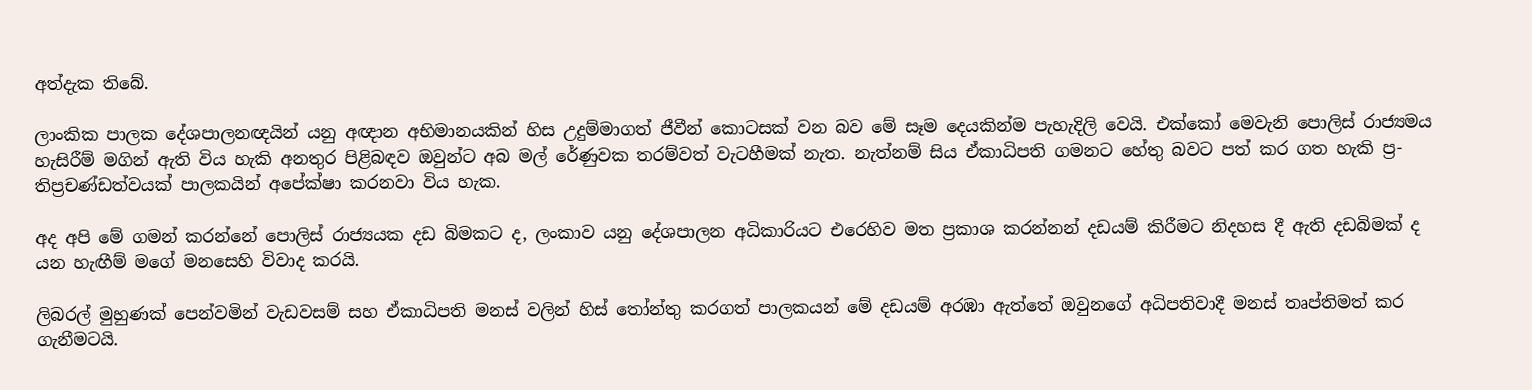අත්දැක තිබේ.

ලාංකික පාලක දේශපාලනඥයින් යනු අඥාන අභිමානයකින් හිස උදුම්මාගත් ජීවීන් කොටසක් වන බව මේ සෑම දෙයකින්ම පැහැදිලි වෙයි. එක්කෝ මෙවැනි පොලිස් රාජ්‍යමය හැසිරීම් මගින් ඇති විය හැකි අනතුර පිළිබඳව ඔවුන්ට අබ මල් රේණුවක තරම්වත් වැටහීමක් නැත. නැත්නම් සිය ඒකාධිපති ගමනට හේතු බවට පත් කර ගත හැකි ප්‍ර-තිප්‍රචණ්ඩත්වයක් පාලකයින් අපේක්ෂා කරනවා විය හැක.

අද අපි මේ ගමන් කරන්නේ පොලිස් රාජ්‍යයක දඩ බිමකට ද, ලංකාව යනු දේශපාලන අධිකාරියට එරෙහිව මත ප්‍රකාශ කරන්නන් දඩයම් කිරීමට නිදහස දී ඇති දඩබිමක් ද යන හැඟීම් මගේ මනසෙහි විවාද කරයි.

ලිබරල් මුහුණක් පෙන්වමින් වැඩවසම් සහ ඒකාධිපති මනස් වලින් හිස් තෝන්තු කරගත් පාලකයන් මේ දඩයම් අරඹා ඇත්තේ ඔවුනගේ අධිපතිවාදී මනස් තෘප්තිමත් කර ගැනීමටයි.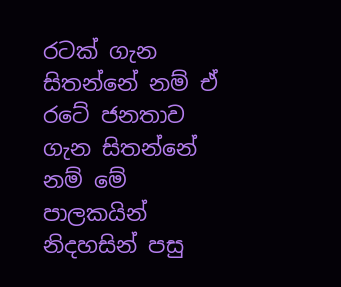රටක් ගැන සිතන්නේ නම් ඒ රටේ ජනතාව ගැන සිතන්නේ නම් මේ පාලකයින් නිදහසින් පසු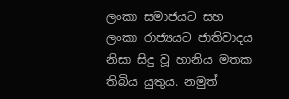ලංකා සමාජයට සහ ලංකා රාජ්‍යයට ජාතිවාදය නිසා සිදු වූ හානිය මතක තිබිය යුතුය. නමුත්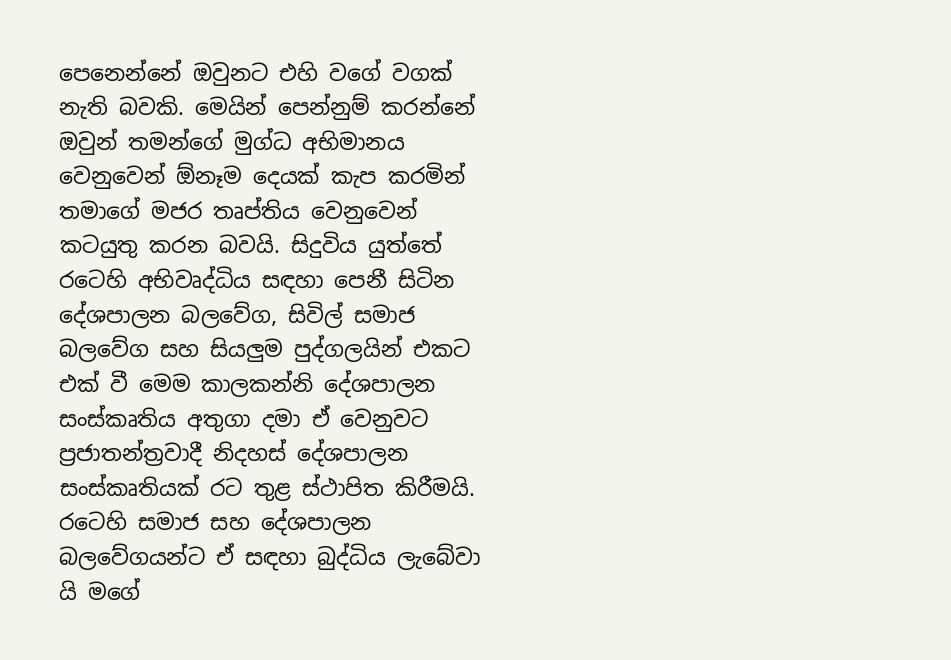පෙනෙන්නේ ඔවුනට එහි වගේ වගක් නැති බවකි. මෙයින් පෙන්නුම් කරන්නේ ඔවුන් තමන්ගේ මුග්ධ අභිමානය වෙනුවෙන් ඕනෑම දෙයක් කැප කරමින් තමාගේ මජර තෘප්තිය වෙනුවෙන් කටයුතු කරන බවයි. සිදුවිය යුත්තේ රටෙහි අභිවෘද්ධිය සඳහා පෙනී සිටින දේශපාලන බලවේග, සිවිල් සමාජ බලවේග සහ සියලුම පුද්ගලයින් එකට එක් වී මෙම කාලකන්නි දේශපාලන සංස්කෘතිය අතුගා දමා ඒ වෙනුවට ප්‍රජාතන්ත්‍රවාදී නිදහස් දේශපාලන සංස්කෘතියක් රට තුළ ස්ථාපිත කිරීමයි. රටෙහි සමාජ සහ දේශපාලන බලවේගයන්ට ඒ සඳහා බුද්ධිය ලැබේවා යි මගේ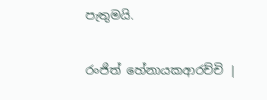පැතුමයි.

රංජිත් හේනායකආරච්චි |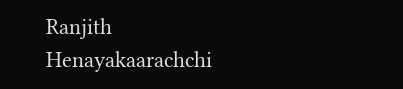Ranjith Henayakaarachchi